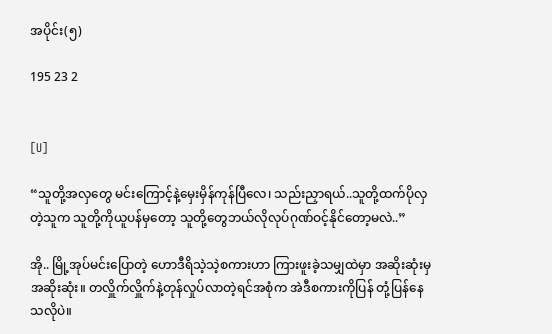အပိုင်း(၅)

195 23 2


[U]

“သူတို့အလှတွေ မင်းကြောင့်နဲ့မှေးမှိန်ကုန်ပြီလေ၊ သည်းညှာရယ်..သူတို့ထက်ပိုလှတဲ့သူက သူတို့ကိုယူပန်မှတော့ သူတို့တွေဘယ်လိုလုပ်ဂုဏ်ဝင့်နိုင်တော့မလဲ..”

အို.. မြို့အုပ်မင်းပြောတဲ့ ဟောဒီရိသဲ့သဲ့စကားဟာ ကြားဖူးခဲ့သမျှထဲမှာ အဆိုးဆုံးမှအဆိုးဆုံး။ တလှိူက်လှိူက်နဲ့တုန်လှုပ်လာတဲ့ရင်အစုံက အဲဒီစကားကိုပြန် တုံ့ပြန်နေသလိုပဲ။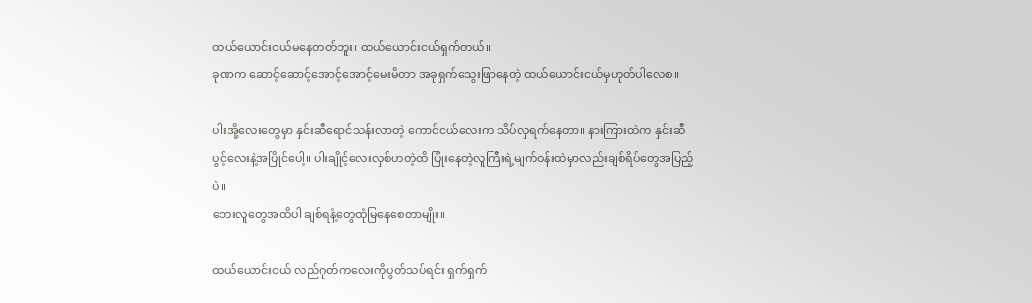ထယ်ယောင်းငယ်မနေတတ်ဘူး၊ ထယ်ယောင်းငယ်ရှက်တယ်။
ခုဏက ဆောင့်ဆောင့်အောင့်အောင့်မေးမိတာ အခုရှက်သွေးဖြာနေတဲ့ ထယ်ယောင်းငယ်မှဟုတ်ပါလေစ။

ပါးအို့လေးတွေမှာ နှင်းဆီရောင်သန်းလာတဲ့ ကောင်ငယ်လေးက သိပ်လှရက်နေတာ။ နားကြားထဲက နှင်းဆီပွင့်လေးနဲ့အပြိုင်ပေါ့။ ပါးချိုင့်လေးလှစ်ဟတဲ့ထိ ပြုံးနေတဲ့လူကြီးရဲ့မျက်ဝန်းထဲမှာလည်းချစ်ရိပ်တွေအပြည့်ပဲ။
ဘေးလူတွေအထိပါ ချစ်ရနံ့တွေထုံမြနေစေတာမျိုး။

ထယ်ယောင်းငယ် လည်ဂုတ်ကလေးကိုပွတ်သပ်ရင်း ရှက်ရှက်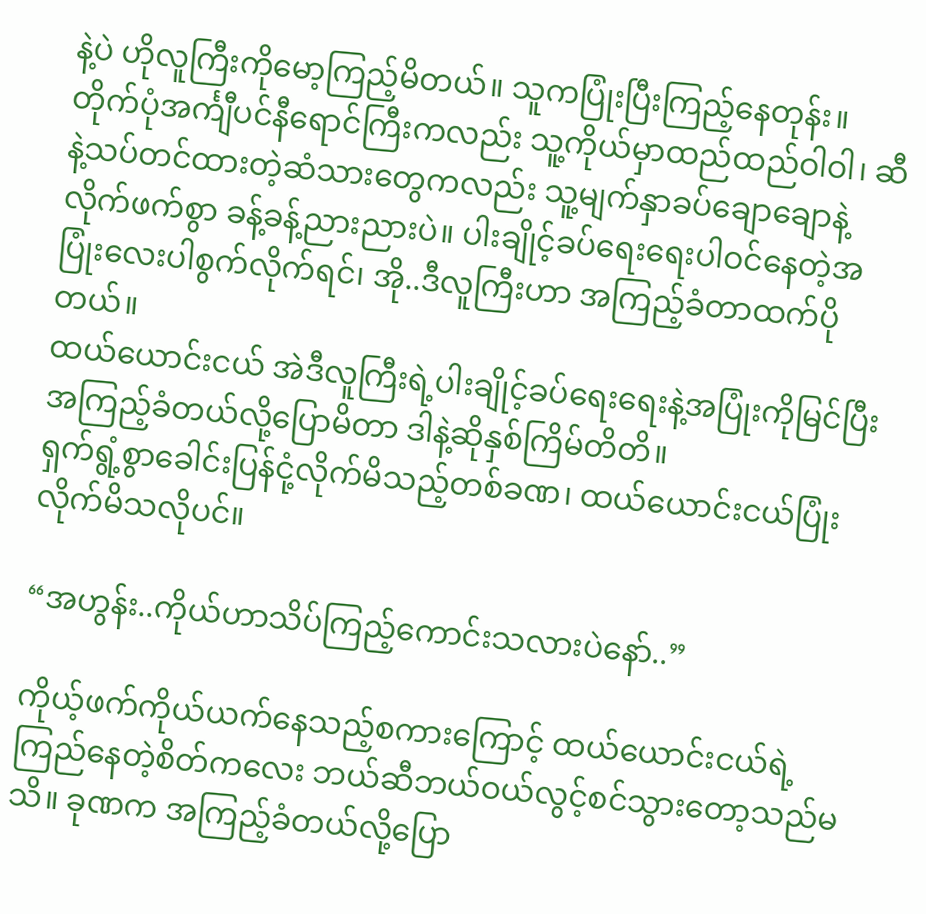နဲ့ပဲ ဟိုလူကြီးကိုမော့ကြည့်မိတယ်။ သူကပြုံးပြီးကြည့်နေတုန်း။
တိုက်ပုံအင်္ကျီပင်နီရောင်ကြီးကလည်း သူ့ကိုယ်မှာထည်ထည်ဝါဝါ၊ ဆီနဲ့သပ်တင်ထားတဲ့ဆံသားတွေကလည်း သူ့မျက်နှာခပ်ချောချောနဲ့လိုက်ဖက်စွာ ခန့်ခန့်ညားညားပဲ။ ပါးချိုင့်ခပ်ရေးရေးပါဝင်နေတဲ့အပြုံးလေးပါစွက်လိုက်ရင်၊ အို..ဒီလူကြီးဟာ အကြည့်ခံတာထက်ပိုတယ်။
ထယ်ယောင်းငယ် အဲဒီလူကြီးရဲ့ပါးချိုင့်ခပ်ရေးရေးနဲ့အပြုံးကိုမြင်ပြီး အကြည့်ခံတယ်လို့ပြောမိတာ ဒါနဲ့ဆိုနှစ်ကြိမ်တိတိ။
ရှက်ရွံ့စွာခေါင်းပြန်ငုံ့လိုက်မိသည့်တစ်ခဏ၊ ထယ်ယောင်းငယ်ပြုံးလိုက်မိသလိုပင်။

“အဟွန်း..ကိုယ်ဟာသိပ်ကြည့်ကောင်းသလားပဲနော်..”

ကိုယ့်ဖက်ကိုယ်ယက်နေသည့်စကားကြောင့် ထယ်ယောင်းငယ်ရဲ့ကြည်နေတဲ့စိတ်ကလေး ဘယ်ဆီဘယ်ဝယ်လွင့်စင်သွားတော့သည်မသိ။ ခုဏက အကြည့်ခံတယ်လို့ပြော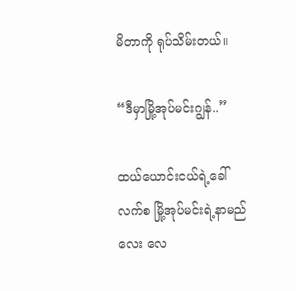မိတာကို ရုပ်သိမ်းတယ်။

“ဒီမှာမြို့အုပ်မင်းဂျွန်..”

ထယ်ယောင်းငယ်ရဲ့ခေါ်လက်စ မြို့အုပ်မင်းရဲ့နာမည်လေး လေ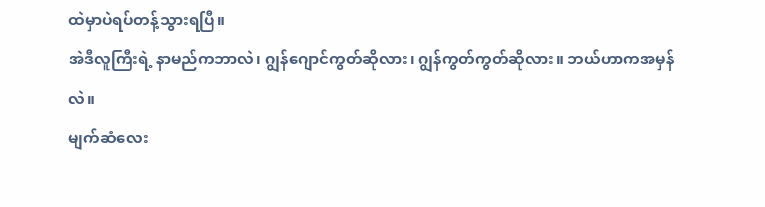ထဲမှာပဲရပ်တန့်သွားရပြီ။
အဲဒီလူကြီးရဲ့ နာမည်ကဘာလဲ၊ ဂျွန်ဂျောင်ကွတ်ဆိုလား၊ ဂျွန်ကွတ်ကွတ်ဆိုလား။ ဘယ်ဟာကအမှန်လဲ။
မျက်ဆံလေး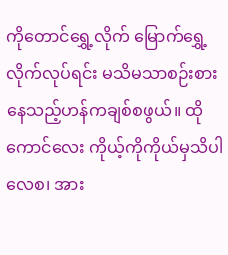ကိုတောင်ရွှေ့လိုက် မြောက်ရွှေ့လိုက်လုပ်ရင်း မသိမသာစဉ်းစားနေသည့်ဟန်ကချစ်စဖွယ်။ ထိုကောင်လေး ကိုယ့်ကိုကိုယ်မှသိပါလေစ၊ အား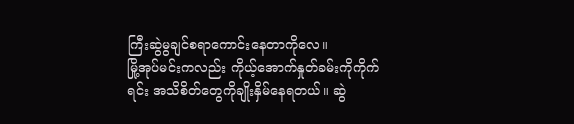ကြီးဆွဲမွချင်စရာကောင်းနေတာကိုလေ။
မြို့အုပ်မင်းကလည်း ကိုယ့်အောက်နှုတ်ခမ်းကိုကိုက်ရင်း အသိစိတ်တွေကိုချိုးနှိမ်နေရတယ်။ ဆွဲ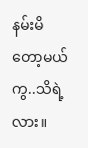နမ်းမိတော့မယ်ကွ..သိရဲ့လား။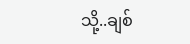သို့..ချစ်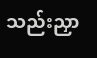သည်းညှာ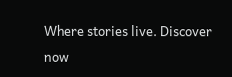Where stories live. Discover now